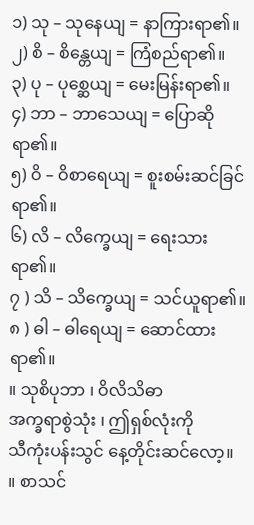၁) သု – သုနေယျ = နာကြားရာ၏။
၂) စိ – စိန္တေယျ = ကြံစည်ရာ၏။
၃) ပု – ပုစ္ဆေယျ = မေးမြန်းရာ၏။
၄) ဘာ – ဘာသေယျ = ပြောဆိုရာ၏။
၅) ဝိ – ဝိစာရေယျ = စူးစမ်းဆင်ခြင်ရာ၏။
၆) လိ – လိက္ခေယျ = ရေးသားရာ၏။
၇ ) သိ – သိက္ခေယျ = သင်ယူရာ၏။
၈ ) ဓါ – ဓါရေယျ = ဆောင်ထားရာ၏။
။ သုစိပုဘာ ၊ ဝိလိသိဓာ
အက္ခရာစွဲသုံး ၊ ဤရှစ်လုံးကို
သီကုံးပန်းသွင် နေ့တိုင်းဆင်လော့။
။ စာသင်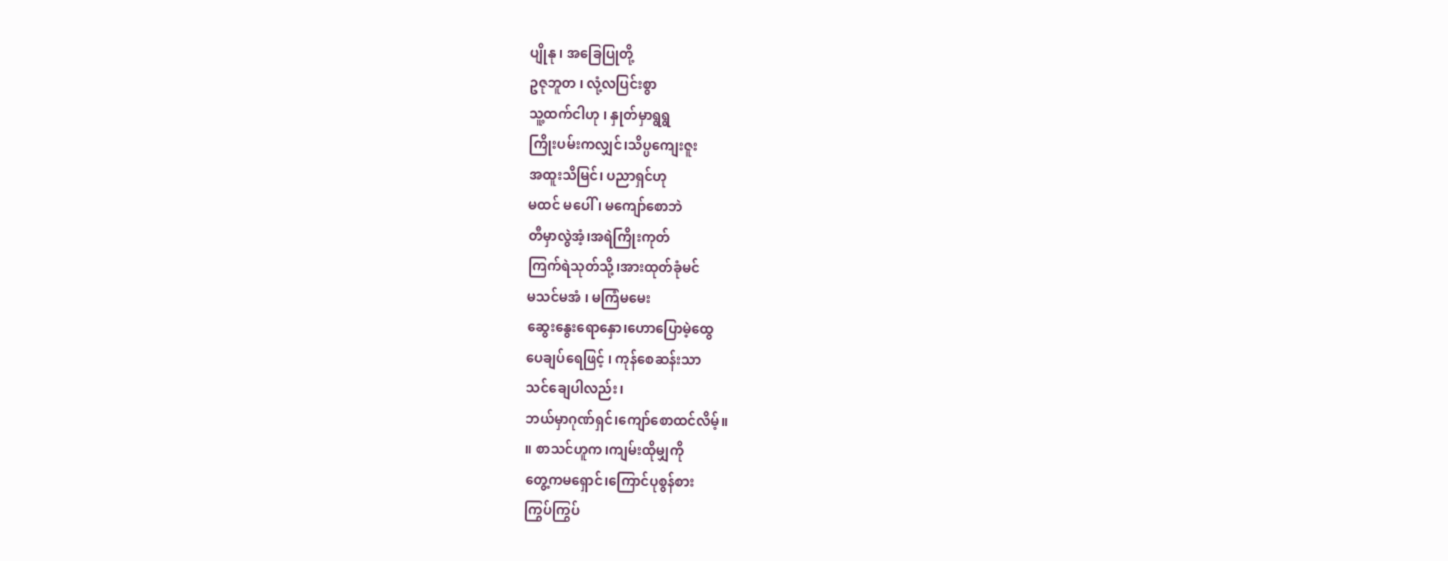ပျိုနု ၊ အခြေပြုတို့
ဥဇုဘူတ ၊ လုံ့လပြင်းစွာ
သူ့ထက်ငါဟု ၊ နှုတ်မှာရွရွ
ကြိုးပမ်းကလျှင်၊သိပ္ပကျေးဇူး
အထူးသိမြင်၊ ပညာရှင်ဟု
မထင် မပေါ် ၊ မကျော်စောဘဲ
တီမှာလွဲအံ့၊အရဲကြိုးကုတ်
ကြက်ရဲသုတ်သို့၊အားထုတ်ခုံမင်
မသင်မအံ ၊ မကြံမမေး
ဆွေးနွေးရောနှော၊ဟောပြောမဲ့ထွေ
ပေချပ်ရေဖြင့် ၊ ကုန်စေဆန်းသာ
သင်ချေပါလည်း၊
ဘယ်မှာဂုဏ်ရှင်၊ကျော်စောထင်လိမ့်။
။ စာသင်ဟူက၊ကျမ်းထိုမျှကို
တွေ့ကမရှောင်၊ကြောင်ပုစွန်စား
ကြွပ်ကြွပ်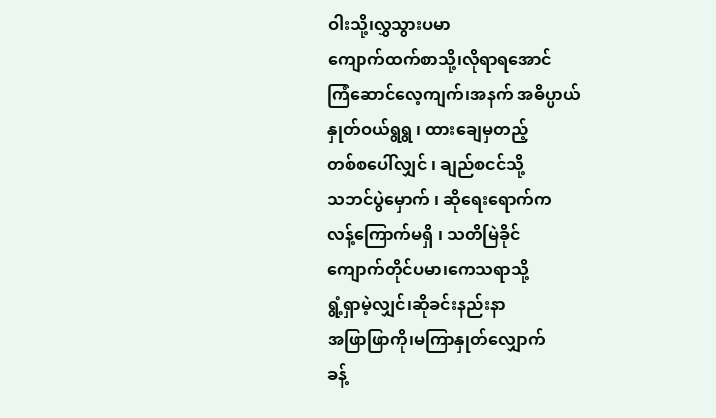ဝါးသို့၊လွှသွားပမာ
ကျောက်ထက်စာသို့၊လိုရာရအောင်
ကြံဆောင်လေ့ကျက်၊အနက် အဓိပ္ပာယ်
နှုတ်ဝယ်ရွရွ ၊ ထားချေမှတည့်
တစ်စပေါ်လျှင် ၊ ချည်စငင်သို့
သဘင်ပွဲမှောက် ၊ ဆိုရေးရောက်က
လန့်ကြောက်မရှိ ၊ သတိမြဲခိုင်
ကျောက်တိုင်ပမာ၊ကေသရာသို့
ရွံ့ရှာမဲ့လျှင်၊ဆိုခင်းနည်းနာ
အဖြာဖြာကို၊မကြာနှုတ်လျှောက်
ခန့်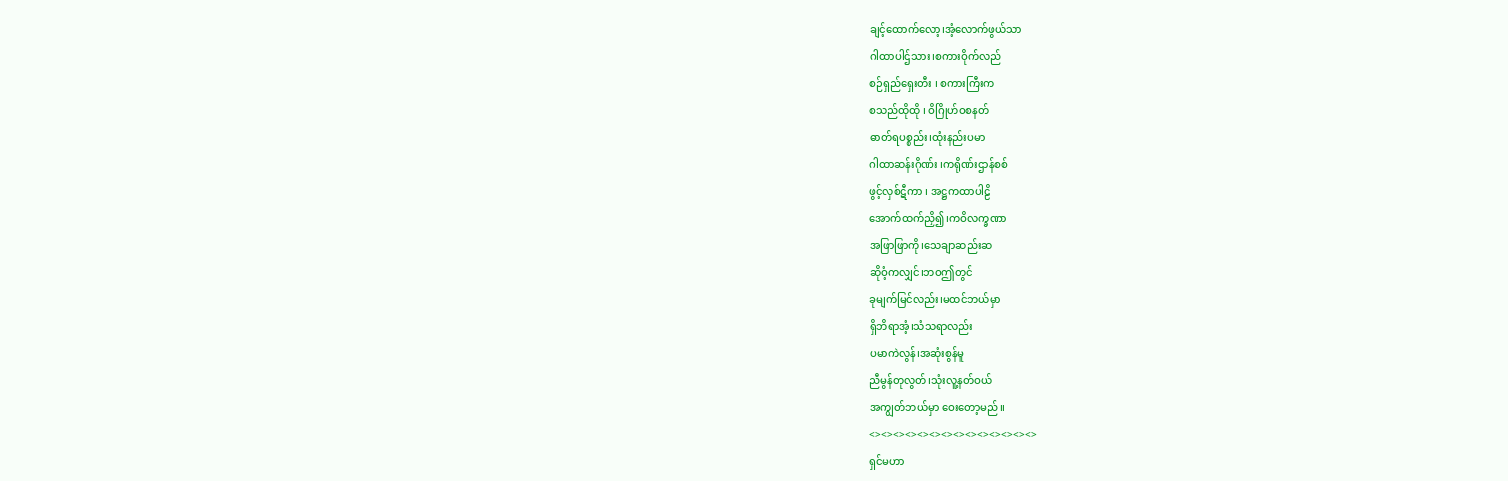ချင့်ထောက်လော့၊အံ့လောက်ဖွယ်သာ
ဂါထာပါဌ်သား၊စကားဝိုက်လည်
စဉ်ရှည်ရှေးတီး ၊ စကားကြီးက
စသည်ထိုထို ၊ ဝိဂြိုဟ်ဝစနတ်
ဓာတ်ရပစ္စည်း၊ထုံးနည်းပမာ
ဂါထာဆန်းဂိုဏ်း ၊ကရိုဏ်းဌာန်စစ်
ဖွင့်လှစ်ဋီကာ ၊ အဋ္ဌကထာပါဠိ
အောက်ထက်ညှိ၍၊ကဝိလက္ခဏာ
အဖြာဖြာကို၊သေချာဆည်းဆ
ဆိုဝံ့ကလျှင်၊ဘဝဤတွင်
ခုမျက်မြင်လည်း၊မထင်ဘယ်မှာ
ရှိဘိရာအံ့၊သံသရာလည်း
ပမာကဲလွန်၊အဆုံးစွန်မူ
ညီမွန်တုလွတ်၊သုံးလူ့နတ်ဝယ်
အကျွတ်ဘယ်မှာ ဝေးတော့မည်။
<><><><><><><><><><><><><><>
ရှင်မဟာ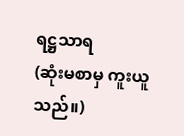ရဋ္ဌသာရ
(ဆုံးမစာမှ ကူးယူသည်။)